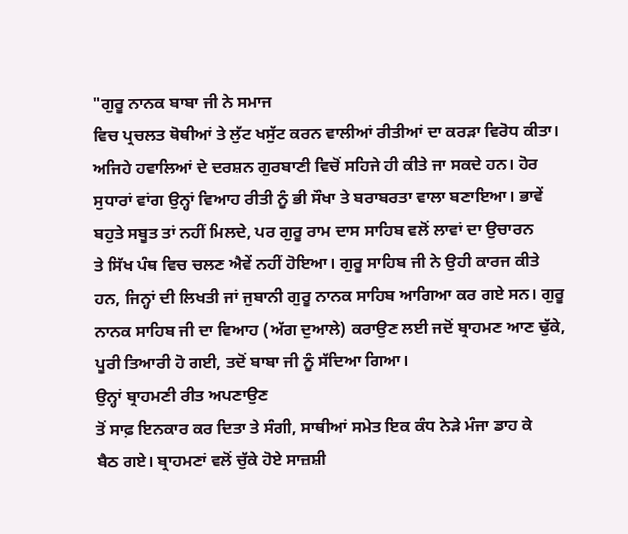"ਗੁਰੂ ਨਾਨਕ ਬਾਬਾ ਜੀ ਨੇ ਸਮਾਜ
ਵਿਚ ਪ੍ਰਚਲਤ ਥੋਥੀਆਂ ਤੇ ਲੁੱਟ ਖਸੁੱਟ ਕਰਨ ਵਾਲੀਆਂ ਰੀਤੀਆਂ ਦਾ ਕਰੜਾ ਵਿਰੋਧ ਕੀਤਾ।
ਅਜਿਹੇ ਹਵਾਲਿਆਂ ਦੇ ਦਰਸ਼ਨ ਗੁਰਬਾਣੀ ਵਿਚੋਂ ਸਹਿਜੇ ਹੀ ਕੀਤੇ ਜਾ ਸਕਦੇ ਹਨ। ਹੋਰ
ਸੁਧਾਰਾਂ ਵਾਂਗ ਉਨ੍ਹਾਂ ਵਿਆਹ ਰੀਤੀ ਨੂੰ ਭੀ ਸੌਖਾ ਤੇ ਬਰਾਬਰਤਾ ਵਾਲਾ ਬਣਾਇਆ। ਭਾਵੇਂ
ਬਹੁਤੇ ਸਬੂਤ ਤਾਂ ਨਹੀਂ ਮਿਲਦੇ, ਪਰ ਗੁਰੂ ਰਾਮ ਦਾਸ ਸਾਹਿਬ ਵਲੋਂ ਲਾਵਾਂ ਦਾ ਉਚਾਰਨ
ਤੇ ਸਿੱਖ ਪੰਥ ਵਿਚ ਚਲਣ ਐਵੇਂ ਨਹੀਂ ਹੋਇਆ। ਗੁਰੂ ਸਾਹਿਬ ਜੀ ਨੇ ਉਹੀ ਕਾਰਜ ਕੀਤੇ
ਹਨ, ਜਿਨ੍ਹਾਂ ਦੀ ਲਿਖਤੀ ਜਾਂ ਜੁਬਾਨੀ ਗੁਰੂ ਨਾਨਕ ਸਾਹਿਬ ਆਗਿਆ ਕਰ ਗਏ ਸਨ। ਗੁਰੂ
ਨਾਨਕ ਸਾਹਿਬ ਜੀ ਦਾ ਵਿਆਹ (ਅੱਗ ਦੁਆਲੇ) ਕਰਾਉਣ ਲਈ ਜਦੋਂ ਬ੍ਰਾਹਮਣ ਆਣ ਢੁੱਕੇ,
ਪੂਰੀ ਤਿਆਰੀ ਹੋ ਗਈ, ਤਦੋਂ ਬਾਬਾ ਜੀ ਨੂੰ ਸੱਦਿਆ ਗਿਆ।
ਉਨ੍ਹਾਂ ਬ੍ਰਾਹਮਣੀ ਰੀਤ ਅਪਣਾਉਣ
ਤੋਂ ਸਾਫ਼ ਇਨਕਾਰ ਕਰ ਦਿਤਾ ਤੇ ਸੰਗੀ, ਸਾਥੀਆਂ ਸਮੇਤ ਇਕ ਕੰਧ ਨੇੜੇ ਮੰਜਾ ਡਾਹ ਕੇ
ਬੈਠ ਗਏ। ਬ੍ਰਾਹਮਣਾਂ ਵਲੋਂ ਚੁੱਕੇ ਹੋਏ ਸਾਜ਼ਸ਼ੀ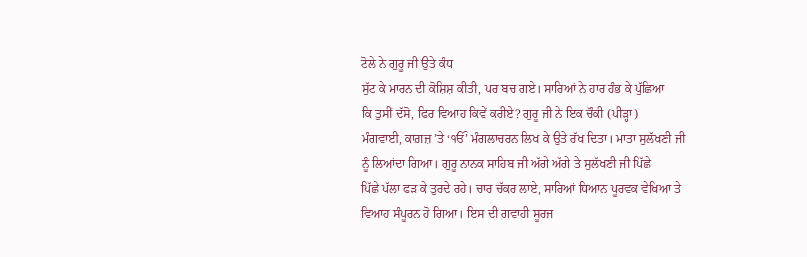ਟੋਲੇ ਨੇ ਗੁਰੂ ਜੀ ਉਤੇ ਕੰਧ
ਸੁੱਟ ਕੇ ਮਾਰਨ ਦੀ ਕੋਸ਼ਿਸ਼ ਕੀਤੀ, ਪਰ ਬਚ ਗਏ। ਸਾਰਿਆਂ ਨੇ ਹਾਰ ਹੰਭ ਕੇ ਪੁੱਛਿਆ
ਕਿ ਤੁਸੀਂ ਦੱਸੋ, ਫਿਰ ਵਿਆਹ ਕਿਵੇਂ ਕਰੀਏ? ਗੁਰੂ ਜੀ ਨੇ ਇਕ ਚੌਕੀ (ਪੀੜ੍ਹਾ)
ਮੰਗਵਾਈ, ਕਾਗ਼ਜ਼ ’ਤੇ ‘ੴ’ ਮੰਗਲਾਚਰਨ ਲਿਖ ਕੇ ਉਤੇ ਰੱਖ ਦਿਤਾ। ਮਾਤਾ ਸੁਲੱਖਣੀ ਜੀ
ਨੂੰ ਲਿਆਂਦਾ ਗਿਆ। ਗੁਰੂ ਨਾਨਕ ਸਾਹਿਬ ਜੀ ਅੱਗੇ ਅੱਗੇ ਤੇ ਸੁਲੱਖਣੀ ਜੀ ਪਿੱਛੇ
ਪਿੱਛੇ ਪੱਲਾ ਫੜ ਕੇ ਤੁਰਦੇ ਰਹੇ। ਚਾਰ ਚੱਕਰ ਲਾਏ, ਸਾਰਿਆਂ ਧਿਆਨ ਪੂਰਵਕ ਵੇਖਿਆ ਤੇ
ਵਿਆਹ ਸੰਪੂਰਨ ਹੋ ਗਿਆ। ਇਸ ਦੀ ਗਵਾਹੀ ਸੂਰਜ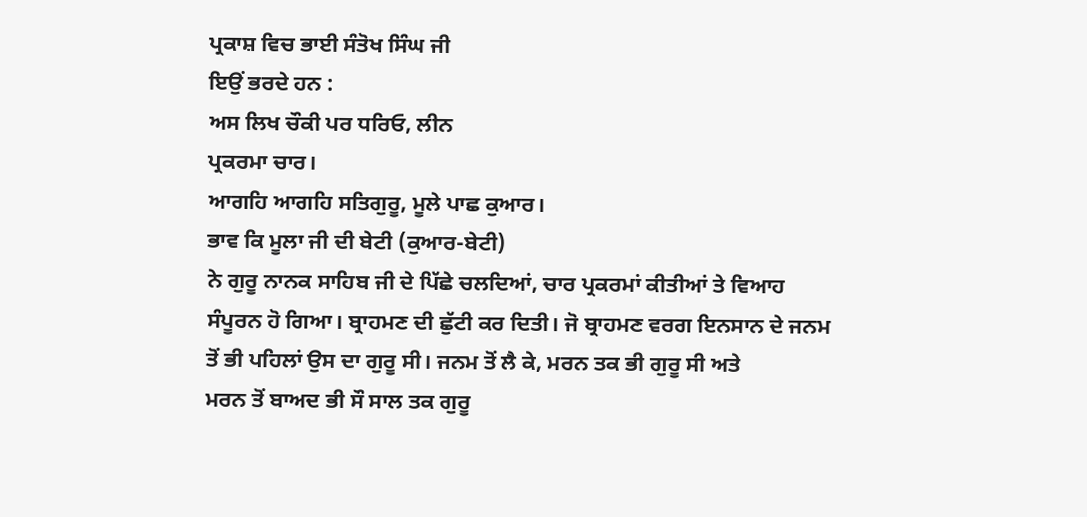ਪ੍ਰਕਾਸ਼ ਵਿਚ ਭਾਈ ਸੰਤੋਖ ਸਿੰਘ ਜੀ
ਇਉਂ ਭਰਦੇ ਹਨ :
ਅਸ ਲਿਖ ਚੌਕੀ ਪਰ ਧਰਿਓ, ਲੀਨ
ਪ੍ਰਕਰਮਾ ਚਾਰ।
ਆਗਹਿ ਆਗਹਿ ਸਤਿਗੁਰੂ, ਮੂਲੇ ਪਾਛ ਕੁਆਰ।
ਭਾਵ ਕਿ ਮੂਲਾ ਜੀ ਦੀ ਬੇਟੀ (ਕੁਆਰ-ਬੇਟੀ)
ਨੇ ਗੁਰੂ ਨਾਨਕ ਸਾਹਿਬ ਜੀ ਦੇ ਪਿੱਛੇ ਚਲਦਿਆਂ, ਚਾਰ ਪ੍ਰਕਰਮਾਂ ਕੀਤੀਆਂ ਤੇ ਵਿਆਹ
ਸੰਪੂਰਨ ਹੋ ਗਿਆ। ਬ੍ਰਾਹਮਣ ਦੀ ਛੁੱਟੀ ਕਰ ਦਿਤੀ। ਜੋ ਬ੍ਰਾਹਮਣ ਵਰਗ ਇਨਸਾਨ ਦੇ ਜਨਮ
ਤੋਂ ਭੀ ਪਹਿਲਾਂ ਉਸ ਦਾ ਗੁਰੂ ਸੀ। ਜਨਮ ਤੋਂ ਲੈ ਕੇ, ਮਰਨ ਤਕ ਭੀ ਗੁਰੂ ਸੀ ਅਤੇ
ਮਰਨ ਤੋਂ ਬਾਅਦ ਭੀ ਸੌ ਸਾਲ ਤਕ ਗੁਰੂ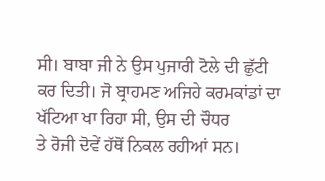ਸੀ। ਬਾਬਾ ਜੀ ਨੇ ਉਸ ਪੁਜਾਰੀ ਟੋਲੇ ਦੀ ਛੁੱਟੀ
ਕਰ ਦਿਤੀ। ਜੋ ਬ੍ਰਾਹਮਣ ਅਜਿਹੇ ਕਰਮਕਾਂਡਾਂ ਦਾ ਖੱਟਿਆ ਖਾ ਰਿਹਾ ਸੀ, ਉਸ ਦੀ ਚੌਧਰ
ਤੇ ਰੋਜੀ ਦੋਵੇਂ ਹੱਥੋਂ ਨਿਕਲ ਰਹੀਆਂ ਸਨ।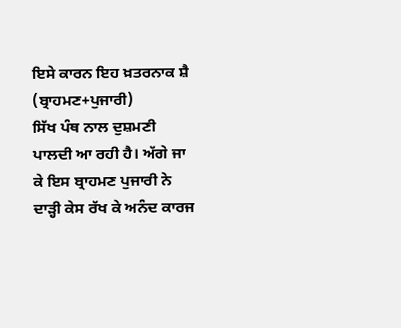ਇਸੇ ਕਾਰਨ ਇਹ ਖ਼ਤਰਨਾਕ ਸ਼ੈ (ਬ੍ਰਾਹਮਣ+ਪੁਜਾਰੀ)
ਸਿੱਖ ਪੰਥ ਨਾਲ ਦੁਸ਼ਮਣੀ ਪਾਲਦੀ ਆ ਰਹੀ ਹੈ। ਅੱਗੇ ਜਾ ਕੇ ਇਸ ਬ੍ਰਾਹਮਣ ਪੁਜਾਰੀ ਨੇ
ਦਾੜ੍ਹੀ ਕੇਸ ਰੱਖ ਕੇ ਅਨੰਦ ਕਾਰਜ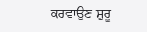ਕਰਵਾਉਣ ਸ਼ੁਰੂ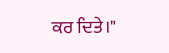ਕਰ ਦਿਤੇ।"